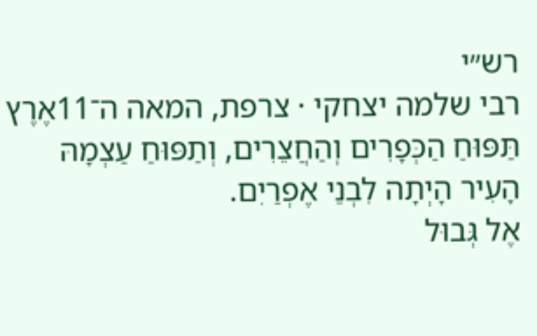רש״י
רבי שלמה יצחקי · צרפת, המאה ה־11אֶרֶץ תַּפּוּחַ הַכְּפָרִים וְהַחֲצֵרִים, וְתַפּוּחַ עַצְמָהּ הָעִיר הָיְתָה לִבְנֵי אֶפְרַיִם.
אֶל גְּבוּל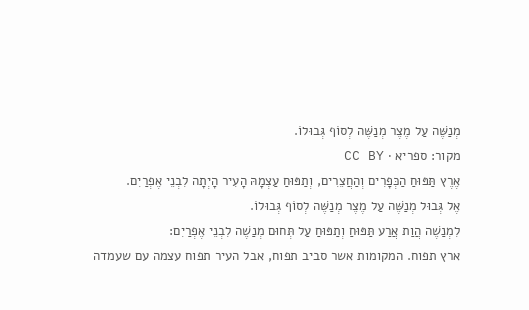מְנַשֶּׁה עַל מֶצֶר מְנַשֶּׁה לְסוֹף גְּבוּלוֹ.
מקור: ספריא · CC BY
אֶרֶץ תַּפּוּחַ הַכְּפָרִים וְהַחֲצֵרִים, וְתַפּוּחַ עַצְמָהּ הָעִיר הָיְתָה לִבְנֵי אֶפְרַיִם.
אֶל גְּבוּל מְנַשֶּׁה עַל מֶצֶר מְנַשֶּׁה לְסוֹף גְּבוּלוֹ.
לִמְנַשֶׁה הֲוַת אֲרַע תַּפּוּחַ וְתַפּוּחַ עַל תְּחוּם מְנַשֶׁה לִבְנֵי אֶפְרַיִם:
ארץ תפוח. המקומות אשר סביב תפוח, אבל העיר תפוח עצמה עם שעמדה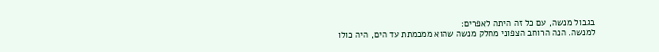בגבול מנשה, עם כל זה היתה לאפרים:
למנשה. הנה הרוחב הצפוני מחלק מנשה שהוא ממכמתת עד הים, היה כולו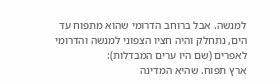למנשה. אבל ברוחב הדרומי שהוא מתפוח עד הים, נתחלק והיה חציו הצפוני למנשה והדרומי לאפרים (שם היו ערים המבדלות):
ארץ תפוח. שהיא המדינה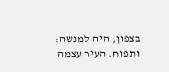בצפון, היה למנשה:
ותפוח. העיר עצמה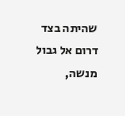שהיתה בצד דרום אל גבול מנשה,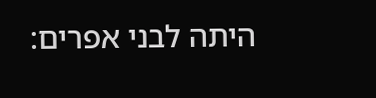היתה לבני אפרים: